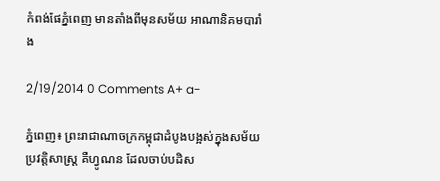កំពង់ផែភ្នំពេញ មានតាំងពីមុនសម័យ អាណានិគមបារាំង

2/19/2014 0 Comments A+ a-

ភ្នំពេញ៖ ព្រះរាជាណាចក្រកម្ពុជាដំបូងបង្អស់ក្នុងសម័យប្រវត្តិសាស្ត្រ គឺហ្វូណន ដែលចាប់បដិស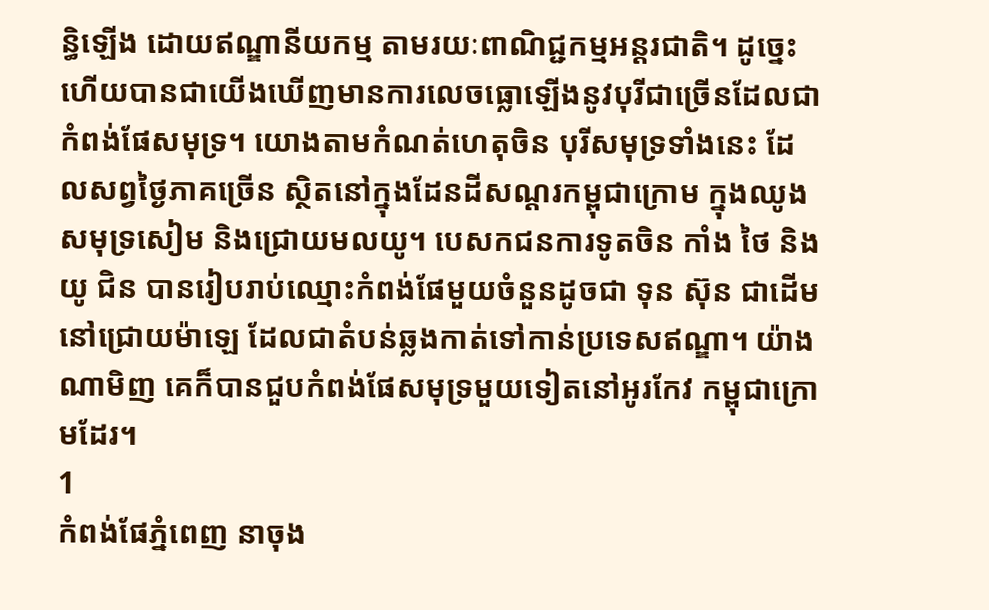ន្ធិឡើង ដោយឥណ្ឌានីយកម្ម តាមរយៈពាណិជ្ជកម្មអន្តរជាតិ។ ដូច្នេះហើយបានជាយើងឃើញមានការលេចធ្លោឡើងនូវបុរីជាច្រើនដែលជា កំពង់ផែសមុទ្រ។ យោងតាមកំណត់ហេតុចិន បុរីសមុទ្រទាំងនេះ ដែលសព្វថ្ងៃភាគច្រើន ស្ថិតនៅក្នុងដែនដីសណ្តរកម្ពុជាក្រោម ក្នុងឈូងសមុទ្រសៀម និងជ្រោយមលយូ។ បេសកជនការទូតចិន កាំង ថៃ និងយូ ជិន បានរៀបរាប់ឈ្មោះកំពង់ផែមួយចំនួនដូចជា ទុន ស៊ុន ជាដើម នៅជ្រោយម៉ាឡេ ដែលជាតំបន់ឆ្លងកាត់ទៅកាន់ប្រទេសឥណ្ឌា។ យ៉ាងណាមិញ គេក៏បានជួបកំពង់ផែសមុទ្រមួយទៀតនៅអូរកែវ កម្ពុជាក្រោមដែរ។
1
កំពង់ផែភ្នំពេញ នាចុង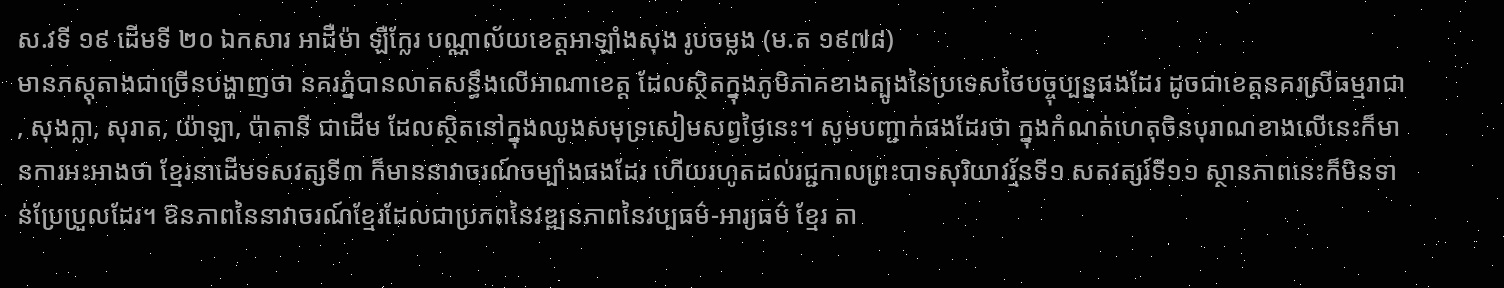ស.វទី ១៩ ដើមទី ២០ ឯកសារ អាដឺម៉ា ឡឺក្លែរ បណ្ណាល័យខេត្តអាឡាំងសុង រូបចម្លង (ម.ត ១៩៧៨)
មានភស្តុតាងជាច្រើនបង្ហាញថា នគរភ្នំបានលាតសន្ធឹងលើអាណាខេត្ត ដែលស្ថិតក្នុងភូមិភាគខាងត្បូងនៃប្រទេសថៃបច្ចុប្បន្នផងដែរ ដូចជាខេត្តនគរស្រីធម្មរាជា, សុងក្លា, សុរាត, យ៉ាឡា, ប៉ាតានី ជាដើម ដែលស្ថិតនៅក្នុងឈូងសមុទ្រសៀមសព្វថ្ងៃនេះ។ សូមបញ្ជាក់ផងដែរថា ក្នុងកំណត់ហេតុចិនបុរាណខាងលើនេះក៏មានការអះអាងថា ខ្មែរនាដើមទសវត្សទី៣ ក៏មាននាវាចរណ៍ចម្បាំងផងដែរ ហើយរហូតដល់រជ្ជកាលព្រះបាទសុរិយាវរ្ម័នទី១ សតវត្សរ៍ទី១១ ស្ថានភាពនេះក៏មិនទាន់ប្រែប្រួលដែរ។ ឱនភាពនៃនាវាចរណ៍ខ្មែរដែលជាប្រភពនៃវឌ្ឍនភាពនៃវប្បធម៌-អារ្យធម៌ ខ្មែរ តា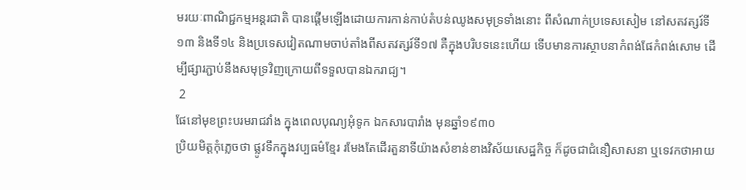មរយៈពាណិជ្ជកម្មអន្តរជាតិ បានផ្តើមឡើងដោយការកាន់កាប់តំបន់ឈូងសមុទ្រទាំងនោះ ពីសំណាក់ប្រទេសសៀម នៅសតវត្សរ៍ទី១៣ និងទី១៤ និងប្រទេសវៀតណាមចាប់តាំងពីសតវត្សរ៍ទី១៧ គឺក្នុងបរិបទនេះហើយ ទើបមានការស្ថាបនាកំពង់ផែកំពង់សោម ដើម្បីផ្សារភ្ជាប់នឹងសមុទ្រវិញក្រោយពីទទួលបានឯករាជ្យ។
 2
ផែនៅមុខព្រះបរមរាជវាំង ក្នុងពេលបុណ្យអុំទូក ឯកសារបារាំង មុនឆ្នាំ១៩៣០
ប្រិយមិត្តកុំភ្លេចថា ផ្លូវទឹកក្នុងវប្បធម៌ខ្មែរ រមែងតែដើរតួនាទីយ៉ាងសំខាន់ខាងវិស័យសេដ្ឋកិច្ច ក៏ដូចជាជំនឿសាសនា ឬទេវកថាអាយ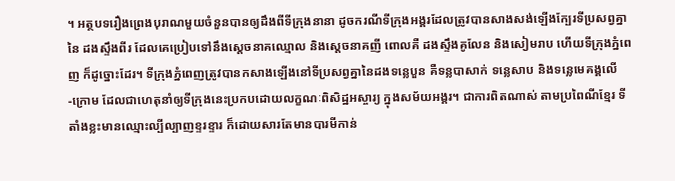។ អត្ថបទរឿងព្រេងបុរាណមួយចំនួនបានឲ្យដឹងពីទីក្រុងនានា ដូចករណីទីក្រុងអង្គរដែលត្រូវបានសាងសង់ឡើងក្បែរទីប្រសព្វគ្នានៃ ដងស្ទឹងពីរ ដែលគេប្រៀបទៅនឹងស្តេចនាគឈ្មោល និងស្តេចនាគញី ពោលគឺ ដងស្ទឹងគូលែន និងសៀមរាប ហើយទីក្រុងភ្នំពេញ ក៏ដូច្នោះដែរ។ ទីក្រុងភ្នំពេញត្រូវបានកសាងឡើងនៅទីប្រសព្វគ្នានៃដងទន្លេបួន គឺទន្លបាសាក់ ទន្លេសាប និងទន្លេមេគង្គលើ-ក្រោម ដែលជាហេតុនាំឲ្យទីក្រុងនេះប្រកបដោយលក្ខណៈពិសិដ្ឋអស្ចារ្យ ក្នុងសម័យអង្គរ។ ជាការពិតណាស់ តាមប្រពៃណីខ្មែរ ទីតាំងខ្លះមានឈ្មោះល្បីល្បាញខ្ទរខ្ទារ ក៏ដោយសារតែមានបារមីកាន់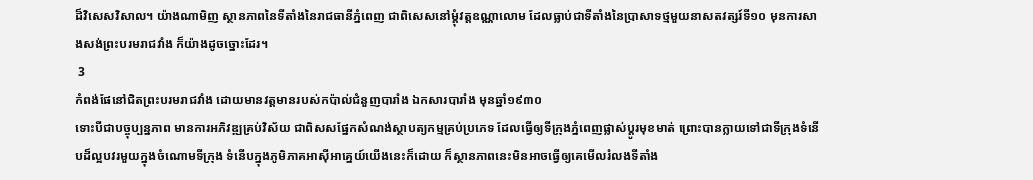ដ៏វិសេសវិសាល។ យ៉ាងណាមិញ ស្ថានភាពនៃទីតាំងនៃរាជធានីភ្នំពេញ ជាពិសេសនៅម្តុំវត្តឧណ្ណាលោម ដែលធ្លាប់ជាទីតាំងនៃប្រាសាទថ្មមួយនាសតវត្សរ៍ទី១០ មុនការសាងសង់ព្រះបរមរាជវាំង ក៏យ៉ាងដូចច្នោះដែរ។
 3
កំពង់ផែនៅជិតព្រះបរមរាជវាំង ដោយមានវត្តមានរបស់កប៉ាល់ជំនួញបារាំង ឯកសារបារាំង មុនឆ្នាំ១៩៣០
ទោះបីជាបច្ចុប្បន្នភាព មានការអភិវឌ្ឍគ្រប់វិស័យ ជាពិសសផ្នែកសំណង់ស្ថាបត្យកម្មគ្រប់ប្រភេទ ដែលធ្វើឲ្យទីក្រុងភ្នំពេញផ្លាស់ប្តូរមុខមាត់ ព្រោះបានក្លាយទៅជាទីក្រុងទំនើបដ៏ល្អបវរមួយក្នុងចំណោមទីក្រុង ទំនើបក្នុងភូមិភាគអាស៊ីអាគ្នេយ៍យើងនេះក៏ដោយ ក៏ស្ថានភាពនេះមិនអាចធ្វើឲ្យគេមើលរំលងទីតាំង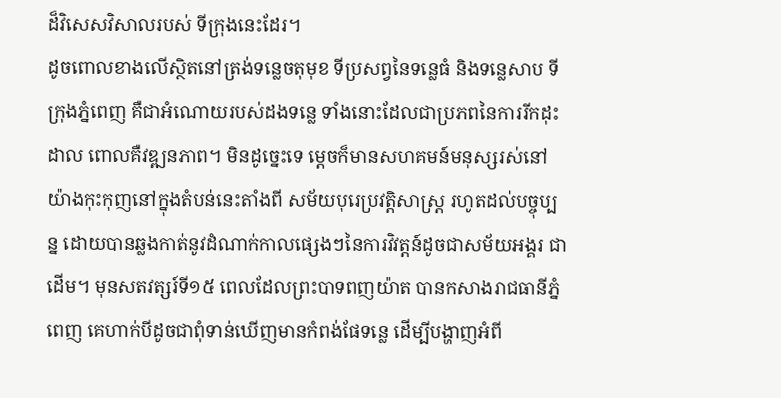ដ៏វិសេសវិសាលរបស់ ទីក្រុងនេះដែរ។
ដូចពោលខាងលើស្ថិតនៅត្រង់ទន្លេចតុមុខ ទីប្រសព្វនៃទន្លេធំ និងទន្លេសាប ទីក្រុងភ្នំពេញ គឺជាអំណោយរបស់ដងទន្លេ ទាំងនោះដែលជាប្រភពនៃការរីកដុះដាល ពោលគឺវឌ្ឍនភាព។ មិនដូច្នេះទេ ម្តេចក៏មានសហគមន៍មនុស្សរស់នៅយ៉ាងកុះកុញនៅក្នុងតំបន់នេះតាំងពី សម័យបុរេប្រវត្តិសាស្ត្រ រហូតដល់បច្ចុប្បន្ន ដោយបានឆ្លងកាត់នូវដំណាក់កាលផ្សេងៗនៃការវិវត្តន៍ដូចជាសម័យអង្គរ ជាដើម។ មុនសតវត្សរ៍ទី១៥ ពេលដែលព្រះបាទពញយ៉ាត បានកសាងរាជធានីភ្នំពេញ គេហាក់បីដូចជាពុំទាន់ឃើញមានកំពង់ផែទន្លេ ដើម្បីបង្ហាញអំពី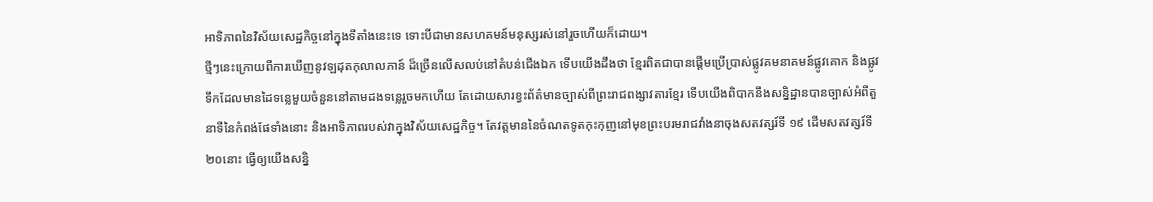អាទិភាពនៃវិស័យសេដ្ឋកិច្ចនៅក្នុងទីតាំងនេះទេ ទោះបីជាមានសហគមន៍មនុស្សរស់នៅរួចហើយក៏ដោយ។
ថ្មីៗនេះក្រោយពីការឃើញនូវឡដុតកុលាលភាន៍ ដ៏ច្រើនលើសលប់នៅតំបន់ជើងឯក ទើបយើងដឹងថា ខ្មែរពិតជាបានផ្តើមប្រើប្រាស់ផ្លូវគមនាគមន៍ផ្លូវគោក និងផ្លូវទឹកដែលមានដៃទន្លេមួយចំនួននៅតាមដងទន្លេរួចមកហើយ តែដោយសារខ្វះព័ត៌មានច្បាស់ពីព្រះរាជពង្សាវតារខ្មែរ ទើបយើងពិបាកនឹងសន្និដ្ឋានបានច្បាស់អំពីតួនាទីនៃកំពង់ផែទាំងនោះ និងអាទិភាពរបស់វាក្នុងវិស័យសេដ្ឋកិច្ច។ តែវត្តមាននៃចំណតទូតកុះកុញនៅមុខព្រះបរមរាជវាំងនាចុងសតវត្សរ៍ទី ១៩ ដើមសតវត្សរ៍ទី២០នោះ ធ្វើឲ្យយើងសន្និ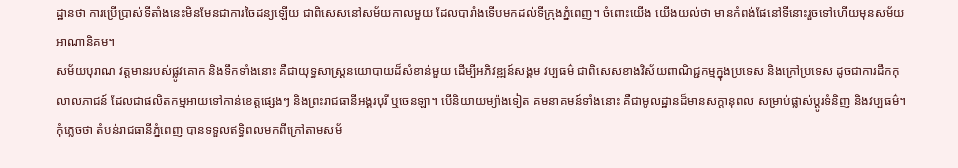ដ្ឋានថា ការប្រើប្រាស់ទីតាំងនេះមិនមែនជាការចៃដន្យឡើយ ជាពិសេសនៅសម័យកាលមួយ ដែលបារាំងទើបមកដល់ទីក្រុងភ្នំពេញ។ ចំពោះយើង យើងយល់ថា មានកំពង់ផែនៅទីនោះរួចទៅហើយមុនសម័យអាណានិគម។
សម័យបុរាណ វត្តមានរបស់ផ្លូវគោក និងទឹកទាំងនោះ គឺជាយុទ្ធសាស្ត្រនយោបាយដ៏សំខាន់មួយ ដើម្បីអភិវឌ្ឍន៍សង្គម វប្បធម៌ ជាពិសេសខាងវិស័យពាណិជ្ជកម្មក្នុងប្រទេស និងក្រៅប្រទេស ដូចជាការដឹកកុលាលភាជន៍ ដែលជាផលិតកម្មអាយទៅកាន់ខេត្តផ្សេងៗ និងព្រះរាជធានីអង្គរបុរី ឬចេនឡា។ បើនិយាយម្យ៉ាងទៀត គមនាគមន៍ទាំងនោះ គឺជាមូលដ្ឋានដ៏មានសក្តានុពល សម្រាប់ផ្លាស់ប្តូរទំនិញ និងវប្បធម៌។ កុំភ្លេចថា តំបន់រាជធានីភ្នំពេញ បានទទួលឥទ្ធិពលមកពីក្រៅតាមសម័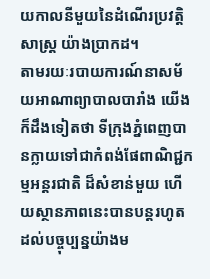យកាលនីមួយនៃដំណើរប្រវត្តិសាស្ត្រ យ៉ាងប្រាកដ។
តាមរយៈរបាយការណ៍នាសម័យអាណាព្យាបាលបារាំង យើងក៏ដឹងទៀតថា ទីក្រុងភ្នំពេញបានក្លាយទៅជាកំពង់ផែពាណិជ្ជកម្មអន្តរជាតិ ដ៏សំខាន់មួយ ហើយស្ថានភាពនេះបានបន្តរហូតដល់បច្ចុប្បន្នយ៉ាងម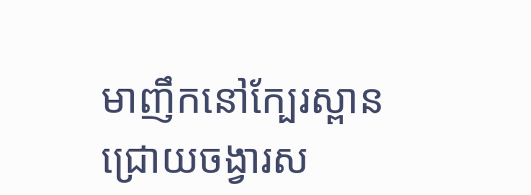មាញឹកនៅក្បែរស្ពាន ជ្រោយចង្វារស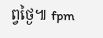ព្វថ្ងៃ៕ fpm